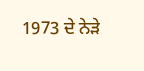1973 ਦੇ ਨੇੜੇ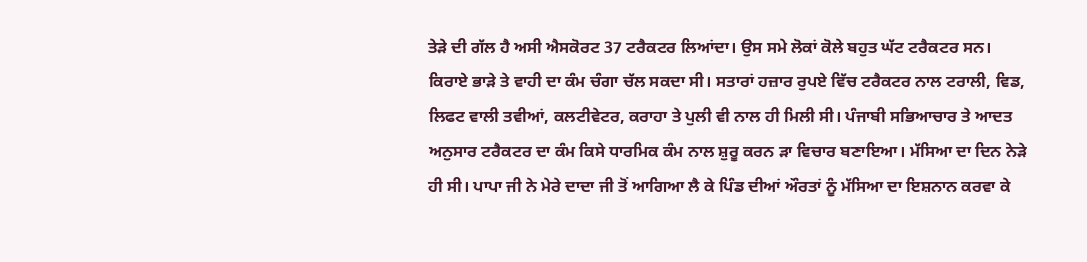ਤੇੜੇ ਦੀ ਗੱਲ ਹੈ ਅਸੀ ਐਸਕੋਰਟ 37 ਟਰੈਕਟਰ ਲਿਆਂਦਾ। ਉਸ ਸਮੇ ਲੋਕਾਂ ਕੋਲੇ ਬਹੁਤ ਘੱਟ ਟਰੈਕਟਰ ਸਨ। ਕਿਰਾਏ ਭਾੜੇ ਤੇ ਵਾਹੀ ਦਾ ਕੰਮ ਚੰਗਾ ਚੱਲ ਸਕਦਾ ਸੀ। ਸਤਾਰਾਂ ਹਜ਼ਾਰ ਰੁਪਏ ਵਿੱਚ ਟਰੈਕਟਰ ਨਾਲ ਟਰਾਲੀ, ਵਿਡ, ਲਿਫਟ ਵਾਲੀ ਤਵੀਆਂ, ਕਲਟੀਵੇਟਰ, ਕਰਾਹਾ ਤੇ ਪੁਲੀ ਵੀ ਨਾਲ ਹੀ ਮਿਲੀ ਸੀ। ਪੰਜਾਬੀ ਸਭਿਆਚਾਰ ਤੇ ਆਦਤ ਅਨੁਸਾਰ ਟਰੈਕਟਰ ਦਾ ਕੰਮ ਕਿਸੇ ਧਾਰਮਿਕ ਕੰਮ ਨਾਲ ਸ਼ੁਰੂ ਕਰਨ ੜਾ ਵਿਚਾਰ ਬਣਾਇਆ। ਮੱਸਿਆ ਦਾ ਦਿਨ ਨੇੜੇ ਹੀ ਸੀ। ਪਾਪਾ ਜੀ ਨੇ ਮੇਰੇ ਦਾਦਾ ਜੀ ਤੋਂ ਆਗਿਆ ਲੈ ਕੇ ਪਿੰਡ ਦੀਆਂ ਔਰਤਾਂ ਨੂੰ ਮੱਸਿਆ ਦਾ ਇਸ਼ਨਾਨ ਕਰਵਾ ਕੇ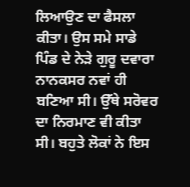ਲਿਆਉਣ ਦਾ ਫੈਸਲਾ ਕੀਤਾ। ਉਸ ਸਮੇ ਸਾਡੇ ਪਿੰਡ ਦੇ ਨੇੜੇ ਗੁਰੂ ਦਵਾਰਾ ਨਾਨਕਸਰ ਨਵਾਂ ਹੀ ਬਣਿਆ ਸੀ। ਉੱਥੇ ਸਰੋਵਰ ਦਾ ਨਿਰਮਾਣ ਵੀ ਕੀਤਾ ਸੀ। ਬਹੁਤੇ ਲੋਕਾਂ ਨੇ ਇਸ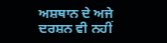ਅਸ਼ਥਾਨ ਦੇ ਅਜੇ ਦਰਸ਼ਨ ਵੀ ਨਹੀਂ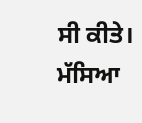ਸੀ ਕੀਤੇ। ਮੱਸਿਆ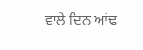ਵਾਲੇ ਦਿਨ ਆਂਢ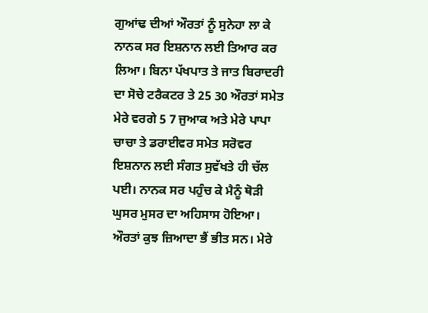ਗੁਆਂਢ ਦੀਆਂ ਔਰਤਾਂ ਨੂੰ ਸੁਨੇਹਾ ਲਾ ਕੇ ਨਾਨਕ ਸਰ ਇਸ਼ਨਾਨ ਲਈ ਤਿਆਰ ਕਰ ਲਿਆ। ਬਿਨਾ ਪੱਖਪਾਤ ਤੇ ਜਾਤ ਬਿਰਾਦਰੀ ਦਾ ਸੋਚੇ ਟਰੈਕਟਰ ਤੇ 25 30 ਔਰਤਾਂ ਸਮੇਤ ਮੇਰੇ ਵਰਗੇ 5 7 ਜੁਆਕ ਅਤੇ ਮੇਰੇ ਪਾਪਾ ਚਾਚਾ ਤੇ ਡਰਾਈਵਰ ਸਮੇਤ ਸਰੋਵਰ ਇਸ਼ਨਾਨ ਲਈ ਸੰਗਤ ਸੁਵੱਖਤੇ ਹੀ ਚੱਲ ਪਈ। ਨਾਨਕ ਸਰ ਪਹੁੰਚ ਕੇ ਮੈਨੂੰ ਥੋੜੀ ਘੁਸਰ ਮੁਸਰ ਦਾ ਅਹਿਸਾਸ ਹੋਇਆ। ਔਰਤਾਂ ਕੁਝ ਜ਼ਿਆਦਾ ਭੈਂ ਭੀਤ ਸਨ। ਮੇਰੇ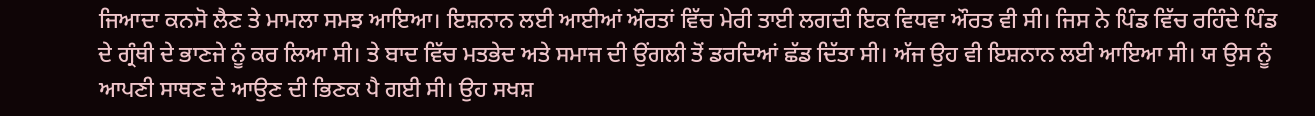ਜਿਆਦਾ ਕਨਸੋ ਲੈਣ ਤੇ ਮਾਮਲਾ ਸਮਝ ਆਇਆ। ਇਸ਼ਨਾਨ ਲਈ ਆਈਆਂ ਔਰਤਾਂ ਵਿੱਚ ਮੇਰੀ ਤਾਈ ਲਗਦੀ ਇਕ ਵਿਧਵਾ ਔਰਤ ਵੀ ਸੀ। ਜਿਸ ਨੇ ਪਿੰਡ ਵਿੱਚ ਰਹਿੰਦੇ ਪਿੰਡ ਦੇ ਗ੍ਰੰਥੀ ਦੇ ਭਾਣਜੇ ਨੂੰ ਕਰ ਲਿਆ ਸੀ। ਤੇ ਬਾਦ ਵਿੱਚ ਮਤਭੇਦ ਅਤੇ ਸਮਾਜ ਦੀ ਉਂਗਲੀ ਤੋਂ ਡਰਦਿਆਂ ਛੱਡ ਦਿੱਤਾ ਸੀ। ਅੱਜ ਉਹ ਵੀ ਇਸ਼ਨਾਨ ਲਈ ਆਇਆ ਸੀ। ਯ ਉਸ ਨੂੰ ਆਪਣੀ ਸਾਥਣ ਦੇ ਆਉਣ ਦੀ ਭਿਣਕ ਪੈ ਗਈ ਸੀ। ਉਹ ਸਖਸ਼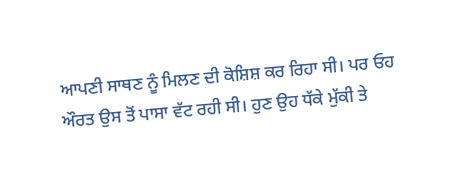ਆਪਣੀ ਸਾਥਣ ਨੂੰ ਮਿਲਣ ਦੀ ਕੋਸ਼ਿਸ਼ ਕਰ ਰਿਹਾ ਸੀ। ਪਰ ਓਹ ਔਰਤ ਉਸ ਤੋਂ ਪਾਸਾ ਵੱਟ ਰਹੀ ਸੀ। ਹੁਣ ਉਹ ਧੱਕੇ ਮੁੱਕੀ ਤੇ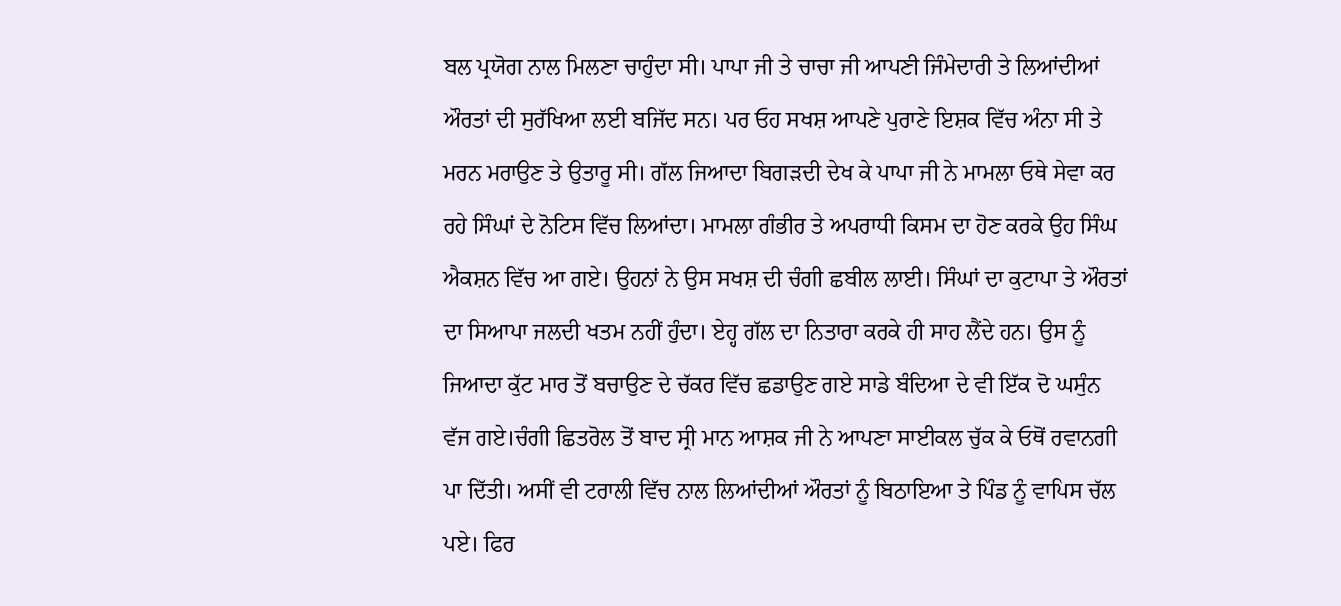ਬਲ ਪ੍ਰਯੋਗ ਨਾਲ ਮਿਲਣਾ ਚਾਹੁੰਦਾ ਸੀ। ਪਾਪਾ ਜੀ ਤੇ ਚਾਚਾ ਜੀ ਆਪਣੀ ਜਿੰਮੇਦਾਰੀ ਤੇ ਲਿਆਂਦੀਆਂ ਔਰਤਾਂ ਦੀ ਸੁਰੱਖਿਆ ਲਈ ਬਜਿੱਦ ਸਨ। ਪਰ ਓਹ ਸਖਸ਼ ਆਪਣੇ ਪੁਰਾਣੇ ਇਸ਼ਕ ਵਿੱਚ ਅੰਨਾ ਸੀ ਤੇ ਮਰਨ ਮਰਾਉਣ ਤੇ ਉਤਾਰੂ ਸੀ। ਗੱਲ ਜਿਆਦਾ ਬਿਗੜਦੀ ਦੇਖ ਕੇ ਪਾਪਾ ਜੀ ਨੇ ਮਾਮਲਾ ਓਥੇ ਸੇਵਾ ਕਰ ਰਹੇ ਸਿੰਘਾਂ ਦੇ ਨੋਟਿਸ ਵਿੱਚ ਲਿਆਂਦਾ। ਮਾਮਲਾ ਗੰਭੀਰ ਤੇ ਅਪਰਾਧੀ ਕਿਸਮ ਦਾ ਹੋਣ ਕਰਕੇ ਉਹ ਸਿੰਘ ਐਕਸ਼ਨ ਵਿੱਚ ਆ ਗਏ। ਉਹਨਾਂ ਨੇ ਉਸ ਸਖਸ਼ ਦੀ ਚੰਗੀ ਛਬੀਲ ਲਾਈ। ਸਿੰਘਾਂ ਦਾ ਕੁਟਾਪਾ ਤੇ ਔਰਤਾਂ ਦਾ ਸਿਆਪਾ ਜਲਦੀ ਖਤਮ ਨਹੀਂ ਹੁੰਦਾ। ਏਹ੍ਹ ਗੱਲ ਦਾ ਨਿਤਾਰਾ ਕਰਕੇ ਹੀ ਸਾਹ ਲੈਂਦੇ ਹਨ। ਉਸ ਨੂੰ ਜਿਆਦਾ ਕੁੱਟ ਮਾਰ ਤੋਂ ਬਚਾਉਣ ਦੇ ਚੱਕਰ ਵਿੱਚ ਛਡਾਉਣ ਗਏ ਸਾਡੇ ਬੰਦਿਆ ਦੇ ਵੀ ਇੱਕ ਦੋ ਘਸੁੰਨ ਵੱਜ ਗਏ।ਚੰਗੀ ਛਿਤਰੋਲ ਤੋਂ ਬਾਦ ਸ੍ਰੀ ਮਾਨ ਆਸ਼ਕ ਜੀ ਨੇ ਆਪਣਾ ਸਾਈਕਲ ਚੁੱਕ ਕੇ ਓਥੋਂ ਰਵਾਨਗੀ ਪਾ ਦਿੱਤੀ। ਅਸੀਂ ਵੀ ਟਰਾਲੀ ਵਿੱਚ ਨਾਲ ਲਿਆਂਦੀਆਂ ਔਰਤਾਂ ਨੂੰ ਬਿਠਾਇਆ ਤੇ ਪਿੰਡ ਨੂੰ ਵਾਪਿਸ ਚੱਲ ਪਏ। ਫਿਰ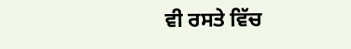ਵੀ ਰਸਤੇ ਵਿੱਚ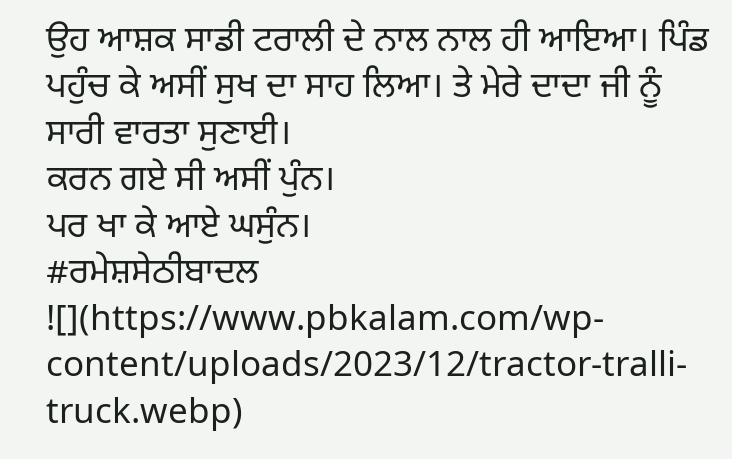ਉਹ ਆਸ਼ਕ ਸਾਡੀ ਟਰਾਲੀ ਦੇ ਨਾਲ ਨਾਲ ਹੀ ਆਇਆ। ਪਿੰਡ ਪਹੁੰਚ ਕੇ ਅਸੀਂ ਸੁਖ ਦਾ ਸਾਹ ਲਿਆ। ਤੇ ਮੇਰੇ ਦਾਦਾ ਜੀ ਨੂੰ ਸਾਰੀ ਵਾਰਤਾ ਸੁਣਾਈ।
ਕਰਨ ਗਏ ਸੀ ਅਸੀਂ ਪੁੰਨ।
ਪਰ ਖਾ ਕੇ ਆਏ ਘਸੁੰਨ।
#ਰਮੇਸ਼ਸੇਠੀਬਾਦਲ
![](https://www.pbkalam.com/wp-content/uploads/2023/12/tractor-tralli-truck.webp)